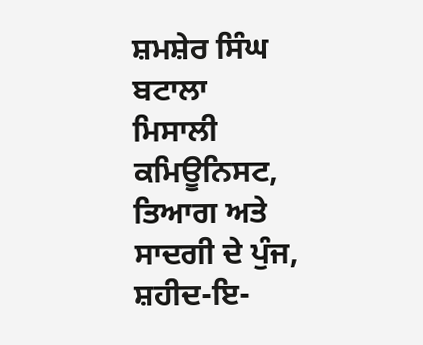ਸ਼ਮਸ਼ੇਰ ਸਿੰਘ ਬਟਾਲਾ
ਮਿਸਾਲੀ ਕਮਿਊਨਿਸਟ, ਤਿਆਗ ਅਤੇ ਸਾਦਗੀ ਦੇ ਪੁੰਜ, ਸ਼ਹੀਦ-ਇ-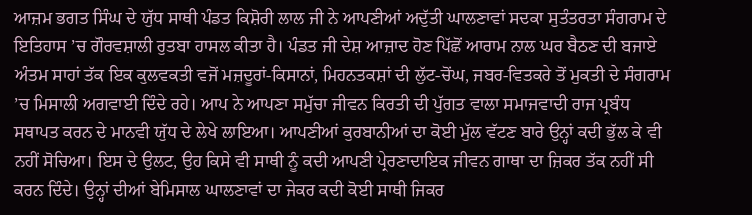ਆਜ਼ਮ ਭਗਤ ਸਿੰਘ ਦੇ ਯੁੱਧ ਸਾਥੀ ਪੰਡਤ ਕਿਸ਼ੋਰੀ ਲਾਲ ਜੀ ਨੇ ਆਪਣੀਆਂ ਅਦੁੱਤੀ ਘਾਲਣਾਵਾਂ ਸਦਕਾ ਸੁਤੰਤਰਤਾ ਸੰਗਰਾਮ ਦੇ ਇਤਿਹਾਸ ’ਚ ਗੌਰਵਸ਼ਾਲੀ ਰੁਤਬਾ ਹਾਸਲ ਕੀਤਾ ਹੈ। ਪੰਡਤ ਜੀ ਦੇਸ਼ ਆਜ਼ਾਦ ਹੋਣ ਪਿੱਛੋਂ ਆਰਾਮ ਨਾਲ ਘਰ ਬੈਠਣ ਦੀ ਬਜਾਏ ਅੰਤਮ ਸਾਹਾਂ ਤੱਕ ਇਕ ਕੁਲਵਕਤੀ ਵਜੋਂ ਮਜ਼ਦੂਰਾਂ-ਕਿਸਾਨਾਂ, ਮਿਹਨਤਕਸ਼ਾਂ ਦੀ ਲੁੱਟ-ਚੋਂਘ, ਜਬਰ-ਵਿਤਕਰੇ ਤੋਂ ਮੁਕਤੀ ਦੇ ਸੰਗਰਾਮ ’ਚ ਮਿਸਾਲੀ ਅਗਵਾਈ ਦਿੰਦੇ ਰਹੇ। ਆਪ ਨੇ ਆਪਣਾ ਸਮੁੱਚਾ ਜੀਵਨ ਕਿਰਤੀ ਦੀ ਪੁੱਗਤ ਵਾਲਾ ਸਮਾਜਵਾਦੀ ਰਾਜ ਪ੍ਰਬੰਧ ਸਥਾਪਤ ਕਰਨ ਦੇ ਮਾਨਵੀ ਯੁੱਧ ਦੇ ਲੇਖੇ ਲਾਇਆ। ਆਪਣੀਆਂ ਕੁਰਬਾਨੀਆਂ ਦਾ ਕੋਈ ਮੁੱਲ ਵੱਟਣ ਬਾਰੇ ਉਨ੍ਹਾਂ ਕਦੀ ਭੁੱਲ ਕੇ ਵੀ ਨਹੀਂ ਸੋਚਿਆ। ਇਸ ਦੇ ਉਲਟ, ਉਹ ਕਿਸੇ ਵੀ ਸਾਥੀ ਨੂੰ ਕਦੀ ਆਪਣੀ ਪ੍ਰੇਰਣਾਦਾਇਕ ਜੀਵਨ ਗਾਥਾ ਦਾ ਜ਼ਿਕਰ ਤੱਕ ਨਹੀਂ ਸੀ ਕਰਨ ਦਿੰਦੇ। ਉਨ੍ਹਾਂ ਦੀਆਂ ਬੇਮਿਸਾਲ ਘਾਲਣਾਵਾਂ ਦਾ ਜੇਕਰ ਕਦੀ ਕੋਈ ਸਾਥੀ ਜਿਕਰ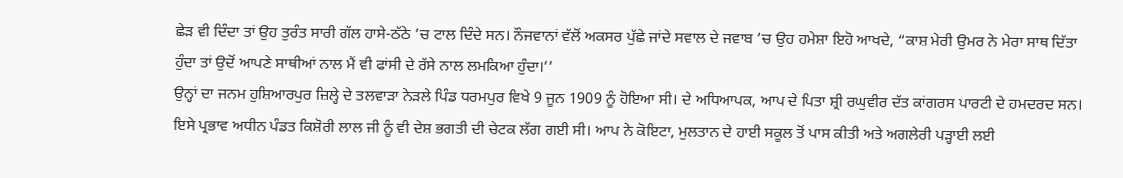ਛੇੜ ਵੀ ਦਿੰਦਾ ਤਾਂ ਉਹ ਤੁਰੰਤ ਸਾਰੀ ਗੱਲ ਹਾਸੇ-ਠੱਠੇ ’ਚ ਟਾਲ ਦਿੰਦੇ ਸਨ। ਨੌਜਵਾਨਾਂ ਵੱਲੋਂ ਅਕਸਰ ਪੁੱਛੇ ਜਾਂਦੇ ਸਵਾਲ ਦੇ ਜਵਾਬ ’ਚ ਉਹ ਹਮੇਸ਼ਾ ਇਹੋ ਆਖਦੇ, “ਕਾਸ਼ ਮੇਰੀ ਉਮਰ ਨੇ ਮੇਰਾ ਸਾਥ ਦਿੱਤਾ ਹੁੰਦਾ ਤਾਂ ਉਦੋਂ ਆਪਣੇ ਸਾਥੀਆਂ ਨਾਲ ਮੈਂ ਵੀ ਫਾਂਸੀ ਦੇ ਰੱਸੇ ਨਾਲ ਲਮਕਿਆ ਹੁੰਦਾ।’’
ਉਨ੍ਹਾਂ ਦਾ ਜਨਮ ਹੁਸ਼ਿਆਰਪੁਰ ਜ਼ਿਲ੍ਹੇ ਦੇ ਤਲਵਾੜਾ ਨੇੜਲੇ ਪਿੰਡ ਧਰਮਪੁਰ ਵਿਖੇ 9 ਜੂਨ 1909 ਨੂੰ ਹੋਇਆ ਸੀ। ਦੇ ਅਧਿਆਪਕ, ਆਪ ਦੇ ਪਿਤਾ ਸ਼੍ਰੀ ਰਘੁਵੀਰ ਦੱਤ ਕਾਂਗਰਸ ਪਾਰਟੀ ਦੇ ਹਮਦਰਦ ਸਨ। ਇਸੇ ਪ੍ਰਭਾਵ ਅਧੀਨ ਪੰਡਤ ਕਿਸ਼ੋਰੀ ਲਾਲ ਜੀ ਨੂੰ ਵੀ ਦੇਸ਼ ਭਗਤੀ ਦੀ ਚੇਟਕ ਲੱਗ ਗਈ ਸੀ। ਆਪ ਨੇ ਕੋਇਟਾ, ਮੁਲਤਾਨ ਦੇ ਹਾਈ ਸਕੂਲ ਤੋਂ ਪਾਸ ਕੀਤੀ ਅਤੇ ਅਗਲੇਰੀ ਪੜ੍ਹਾਈ ਲਈ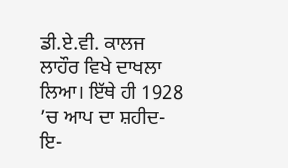ਡੀ.ਏ.ਵੀ. ਕਾਲਜ ਲਾਹੌਰ ਵਿਖੇ ਦਾਖਲਾ ਲਿਆ। ਇੱਥੇ ਹੀ 1928 ’ਚ ਆਪ ਦਾ ਸ਼ਹੀਦ-ਇ-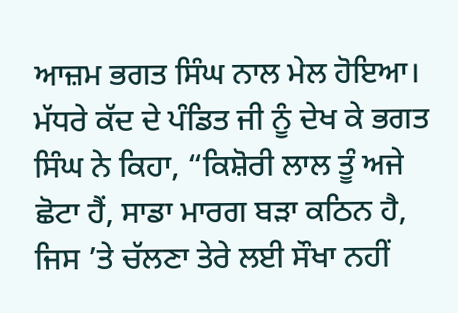ਆਜ਼ਮ ਭਗਤ ਸਿੰਘ ਨਾਲ ਮੇਲ ਹੋਇਆ। ਮੱਧਰੇ ਕੱਦ ਦੇ ਪੰਡਿਤ ਜੀ ਨੂੰ ਦੇਖ ਕੇ ਭਗਤ ਸਿੰਘ ਨੇ ਕਿਹਾ, “ਕਿਸ਼ੋਰੀ ਲਾਲ ਤੂੰ ਅਜੇ ਛੋਟਾ ਹੈਂ, ਸਾਡਾ ਮਾਰਗ ਬੜਾ ਕਠਿਨ ਹੈ, ਜਿਸ ’ਤੇ ਚੱਲਣਾ ਤੇਰੇ ਲਈ ਸੌਖਾ ਨਹੀਂ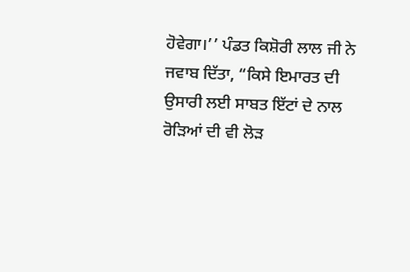ਹੋਵੇਗਾ।’’ ਪੰਡਤ ਕਿਸ਼ੋਰੀ ਲਾਲ ਜੀ ਨੇ ਜਵਾਬ ਦਿੱਤਾ, “ਕਿਸੇ ਇਮਾਰਤ ਦੀ ਉਸਾਰੀ ਲਈ ਸਾਬਤ ਇੱਟਾਂ ਦੇ ਨਾਲ ਰੋੜਿਆਂ ਦੀ ਵੀ ਲੋੜ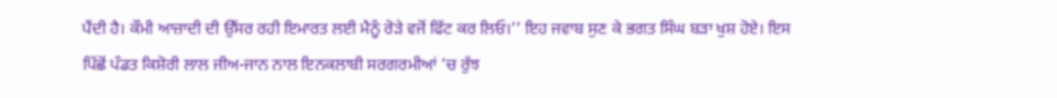ਪੈਂਦੀ ਹੈ। ਕੌਮੀ ਆਜ਼ਾਦੀ ਦੀ ਉੱਸਰ ਰਹੀ ਇਮਾਰਤ ਲਈ ਮੈਨੂੰ ਰੋੜੇ ਵਜੋਂ ਫਿੱਟ ਕਰ ਲਿਓ।’’ ਇਹ ਜਵਾਬ ਸੁਣ ਕੇ ਭਗਤ ਸਿੰਘ ਬੜਾ ਖੁਸ਼ ਹੋਏ। ਇਸ ਪਿੱਛੋਂ ਪੰਡਤ ਕਿਸ਼ੋਰੀ ਲਾਲ ਜੀਅ-ਜਾਨ ਨਾਲ ਇਨਕਲਾਬੀ ਸਰਗਰਮੀਆਂ ’ਚ ਰੁੱਝ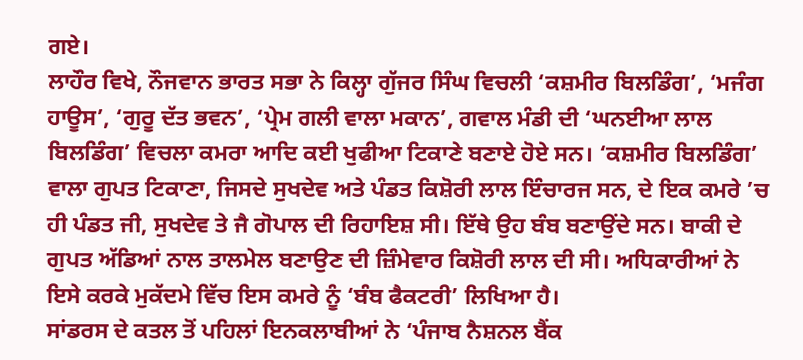ਗਏ।
ਲਾਹੌਰ ਵਿਖੇ, ਨੌਜਵਾਨ ਭਾਰਤ ਸਭਾ ਨੇ ਕਿਲ੍ਹਾ ਗੁੱਜਰ ਸਿੰਘ ਵਿਚਲੀ ‘ਕਸ਼ਮੀਰ ਬਿਲਡਿੰਗ’, ‘ਮਜੰਗ ਹਾਊਸ’, ‘ਗੁਰੂ ਦੱਤ ਭਵਨ’, ‘ਪ੍ਰੇਮ ਗਲੀ ਵਾਲਾ ਮਕਾਨ’, ਗਵਾਲ ਮੰਡੀ ਦੀ ‘ਘਨਈਆ ਲਾਲ ਬਿਲਡਿੰਗ’ ਵਿਚਲਾ ਕਮਰਾ ਆਦਿ ਕਈ ਖੁਫੀਆ ਟਿਕਾਣੇ ਬਣਾਏ ਹੋਏ ਸਨ। ‘ਕਸ਼ਮੀਰ ਬਿਲਡਿੰਗ’ ਵਾਲਾ ਗੁਪਤ ਟਿਕਾਣਾ, ਜਿਸਦੇ ਸੁਖਦੇਵ ਅਤੇ ਪੰਡਤ ਕਿਸ਼ੋਰੀ ਲਾਲ ਇੰਚਾਰਜ ਸਨ, ਦੇ ਇਕ ਕਮਰੇ ’ਚ ਹੀ ਪੰਡਤ ਜੀ, ਸੁਖਦੇਵ ਤੇ ਜੈ ਗੋਪਾਲ ਦੀ ਰਿਹਾਇਸ਼ ਸੀ। ਇੱਥੇ ਉਹ ਬੰਬ ਬਣਾਉਂਦੇ ਸਨ। ਬਾਕੀ ਦੇ ਗੁਪਤ ਅੱਡਿਆਂ ਨਾਲ ਤਾਲਮੇਲ ਬਣਾਉਣ ਦੀ ਜ਼ਿੰਮੇਵਾਰ ਕਿਸ਼ੋਰੀ ਲਾਲ ਦੀ ਸੀ। ਅਧਿਕਾਰੀਆਂ ਨੇ ਇਸੇ ਕਰਕੇ ਮੁਕੱਦਮੇ ਵਿੱਚ ਇਸ ਕਮਰੇ ਨੂੰ ‘ਬੰਬ ਫੈਕਟਰੀ’ ਲਿਖਿਆ ਹੈ।
ਸਾਂਡਰਸ ਦੇ ਕਤਲ ਤੋਂ ਪਹਿਲਾਂ ਇਨਕਲਾਬੀਆਂ ਨੇ ‘ਪੰਜਾਬ ਨੈਸ਼ਨਲ ਬੈਂਕ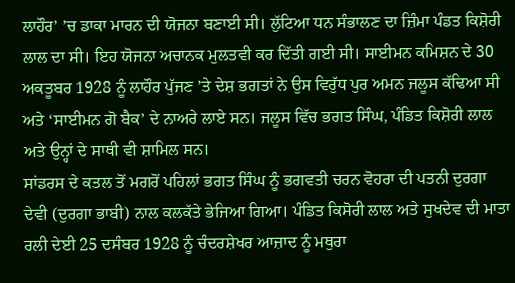ਲਾਹੌਰ’ ’ਚ ਡਾਕਾ ਮਾਰਨ ਦੀ ਯੋਜਨਾ ਬਣਾਈ ਸੀ। ਲੁੱਟਿਆ ਧਨ ਸੰਭਾਲਣ ਦਾ ਜ਼ਿੰਮਾ ਪੰਡਤ ਕਿਸ਼ੋਰੀ ਲਾਲ ਦਾ ਸੀ। ਇਹ ਯੋਜਨਾ ਅਚਾਨਕ ਮੁਲਤਵੀ ਕਰ ਦਿੱਤੀ ਗਈ ਸੀ। ਸਾਈਮਨ ਕਮਿਸ਼ਨ ਦੇ 30 ਅਕਤੂਬਰ 1928 ਨੂੰ ਲਾਹੌਰ ਪੁੱਜਣ ’ਤੇ ਦੇਸ਼ ਭਗਤਾਂ ਨੇ ਉਸ ਵਿਰੁੱਧ ਪੁਰ ਅਮਨ ਜਲੂਸ ਕੱਢਿਆ ਸੀ ਅਤੇ ‘ਸਾਈਮਨ ਗੋ ਬੈਕ’ ਦੇ ਨਾਅਰੇ ਲਾਏ ਸਨ। ਜਲੂਸ ਵਿੱਚ ਭਗਤ ਸਿੰਘ, ਪੰਡਿਤ ਕਿਸ਼ੋਰੀ ਲਾਲ ਅਤੇ ਉਨ੍ਹਾਂ ਦੇ ਸਾਥੀ ਵੀ ਸ਼ਾਮਿਲ ਸਨ।
ਸਾਂਡਰਸ ਦੇ ਕਤਲ ਤੋਂ ਮਗਰੋਂ ਪਹਿਲਾਂ ਭਗਤ ਸਿੰਘ ਨੂੰ ਭਗਵਤੀ ਚਰਨ ਵੋਹਰਾ ਦੀ ਪਤਨੀ ਦੁਰਗਾ ਦੇਵੀ (ਦੁਰਗਾ ਭਾਬੀ) ਨਾਲ ਕਲਕੱਤੇ ਭੇਜਿਆ ਗਿਆ। ਪੰਡਿਤ ਕਿਸੋਰੀ ਲਾਲ ਅਤੇ ਸੁਖਦੇਵ ਦੀ ਮਾਤਾ ਰਲੀ ਦੇਈ 25 ਦਸੰਬਰ 1928 ਨੂੰ ਚੰਦਰਸ਼ੇਖਰ ਆਜ਼ਾਦ ਨੂੰ ਮਥੁਰਾ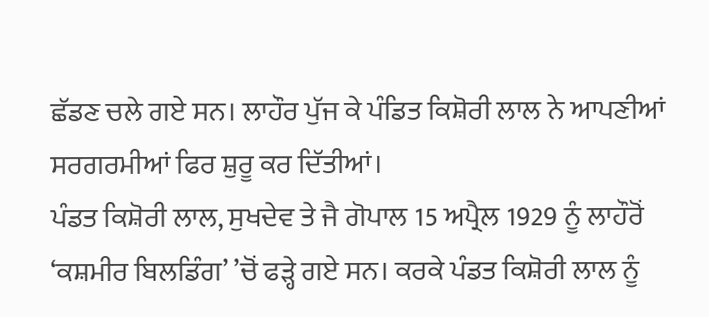ਛੱਡਣ ਚਲੇ ਗਏ ਸਨ। ਲਾਹੌਰ ਪੁੱਜ ਕੇ ਪੰਡਿਤ ਕਿਸ਼ੋਰੀ ਲਾਲ ਨੇ ਆਪਣੀਆਂ ਸਰਗਰਮੀਆਂ ਫਿਰ ਸ਼ੁਰੂ ਕਰ ਦਿੱਤੀਆਂ।
ਪੰਡਤ ਕਿਸ਼ੋਰੀ ਲਾਲ, ਸੁਖਦੇਵ ਤੇ ਜੈ ਗੋਪਾਲ 15 ਅਪ੍ਰੈਲ 1929 ਨੂੰ ਲਾਹੌਰੋਂ ‘ਕਸ਼ਮੀਰ ਬਿਲਡਿੰਗ’ ’ਚੋਂ ਫੜ੍ਹੇ ਗਏ ਸਨ। ਕਰਕੇ ਪੰਡਤ ਕਿਸ਼ੋਰੀ ਲਾਲ ਨੂੰ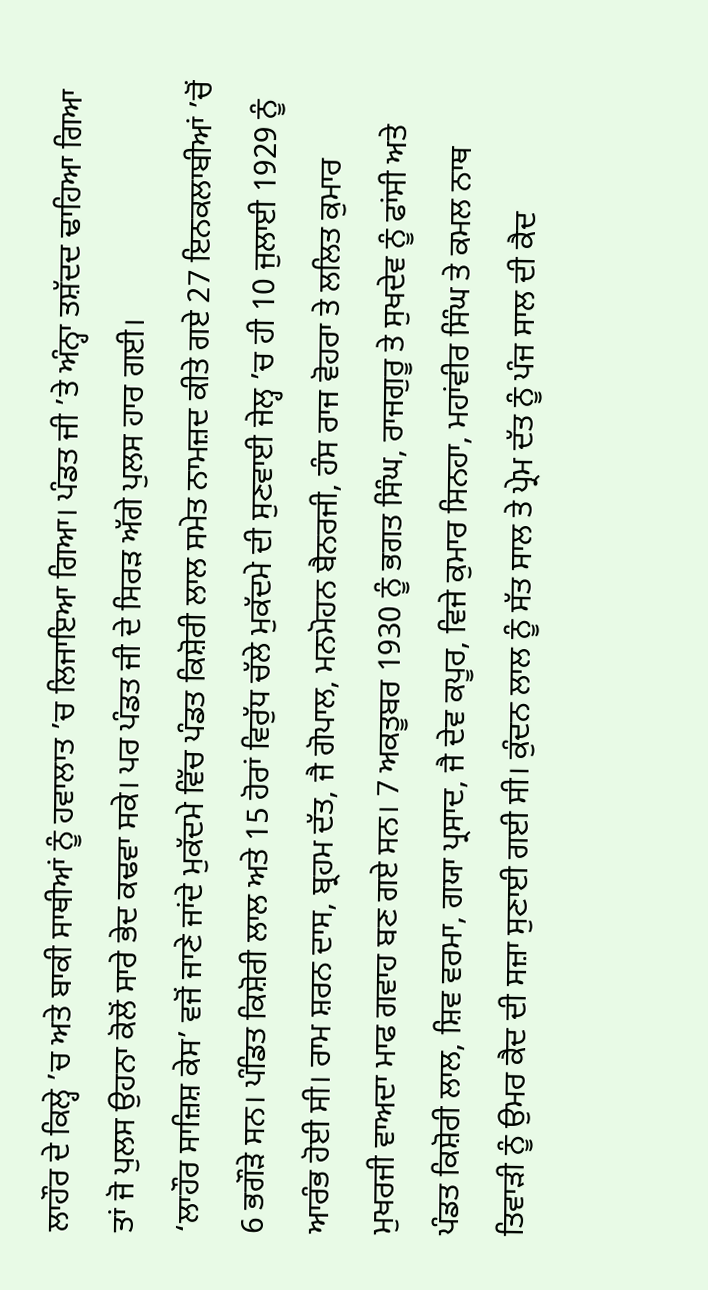ਲਾਹੌਰ ਦੇ ਕਿਲ੍ਹੇ ’ਚ ਅਤੇ ਬਾਕੀ ਸਾਥੀਆਂ ਨੂੰ ਹਵਾਲਾਤ ’ਚ ਲਿਜਾਇਆ ਗਿਆ। ਪੰਡਤ ਜੀ ’ਤੇ ਅੰਨ੍ਹਾ ਤਸ਼ੱਦਦ ਢਾਹਿਆ ਗਿਆ ਤਾਂ ਜੋ ਪੁਲਸ ਉਹਨਾ ਕੋਲੋਂ ਸਾਰੇ ਭੇਦ ਕਢਵਾ ਸਕੇ। ਪਰ ਪੰਡਤ ਜੀ ਦੇ ਸਿਰੜ ਅੱਗੇ ਪੁਲਸ ਹਾਰ ਗਈ।
‘ਲਾਹੌਰ ਸਾਜ਼ਿਸ਼ ਕੇਸ’ ਵਜੋਂ ਜਾਣੇ ਜਾਂਦੇ ਮੁਕੱਦਮੇ ਵਿੱਚ ਪੰਡਤ ਕਿਸ਼ੋਰੀ ਲਾਲ ਸਮੇਤ ਨਾਮਜ਼ਦ ਕੀਤੇ ਗਏ 27 ਇਨਕਲਾਬੀਆਂ ’ਚੋਂ 6 ਭਗੌੜੇ ਸਨ। ਪੰਡਿਤ ਕਿਸ਼ੋਰੀ ਲਾਲ ਅਤੇ 15 ਹੋਰਾਂ ਵਿਰੁੱਧ ਚੱਲੇ ਮੁਕੱਦਮੇ ਦੀ ਸੁਣਵਾਈ ਜੇਲ੍ਹ ’ਚ ਹੀ 10 ਜੁਲਾਈ 1929 ਨੂੰ ਆਰੰਭ ਹੋਈ ਸੀ। ਰਾਮ ਸ਼ਰਨ ਦਾਸ, ਬ੍ਰਹਮ ਦੱਤ, ਜੈ ਗੋਪਾਲ, ਮਨਮੋਹਨ ਬੈਨਰਜੀ, ਹੰਸ ਰਾਜ ਵੋਹਰਾ ਤੇ ਲਲਿਤ ਕੁਮਾਰ ਮੁਖਰਜੀ ਵਾਅਦਾ ਮਾਫ ਗਵਾਹ ਬਣ ਗਏ ਸਨ। 7 ਅਕਤੂਬਰ 1930 ਨੂੰ ਭਗਤ ਸਿੰਘ, ਰਾਜਗੁਰੂ ਤੇ ਸੁਖਦੇਵ ਨੂੰ ਫਾਂਸੀ ਅਤੇ ਪੰਡਤ ਕਿਸ਼ੋਰੀ ਲਾਲ, ਸ਼ਿਵ ਵਰਮਾ, ਗਯਾ ਪ੍ਰਸਾਦ, ਜੈ ਦੇਵ ਕਪੂਰ, ਵਿਜੇ ਕੁਮਾਰ ਸਿਨਹਾ, ਮਹਾਂਵੀਰ ਸਿੰਘ ਤੇ ਕਮਲ ਨਾਥ ਤਿਵਾੜੀ ਨੂੰ ਉਮਰ ਕੈਦ ਦੀ ਸਜ਼ਾ ਸੁਣਾਈ ਗਈ ਸੀ। ਕੁੰਦਨ ਲਾਲ ਨੂੰ ਸੱਤ ਸਾਲ ਤੇ ਪ੍ਰੇਮ ਦੱਤ ਨੂੰ ਪੰਜ ਸਾਲ ਦੀ ਕੈਦ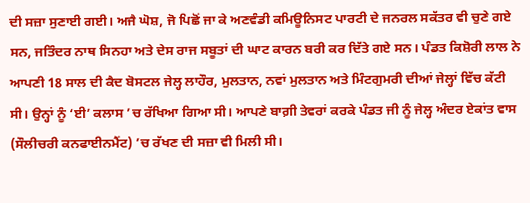ਦੀ ਸਜ਼ਾ ਸੁਣਾਈ ਗਈ। ਅਜੈ ਘੋਸ਼, ਜੋ ਪਿਛੋਂ ਜਾ ਕੇ ਅਣਵੰਡੀ ਕਮਿਊਨਿਸਟ ਪਾਰਟੀ ਦੇ ਜਨਰਲ ਸਕੱਤਰ ਵੀ ਚੁਣੇ ਗਏ ਸਨ, ਜਤਿੰਦਰ ਨਾਥ ਸਿਨਹਾ ਅਤੇ ਦੇਸ ਰਾਜ ਸਬੂਤਾਂ ਦੀ ਘਾਟ ਕਾਰਨ ਬਰੀ ਕਰ ਦਿੱਤੇ ਗਏ ਸਨ। ਪੰਡਤ ਕਿਸ਼ੋਰੀ ਲਾਲ ਨੇ ਆਪਣੀ 18 ਸਾਲ ਦੀ ਕੈਦ ਬੋਸਟਲ ਜੇਲ੍ਹ ਲਾਹੌਰ, ਮੁਲਤਾਨ, ਨਵਾਂ ਮੁਲਤਾਨ ਅਤੇ ਮਿੰਟਗੁਮਰੀ ਦੀਆਂ ਜੇਲ੍ਹਾਂ ਵਿੱਚ ਕੱਟੀ ਸੀ। ਉਨ੍ਹਾਂ ਨੂੰ ‘ਈ’ ਕਲਾਸ ’ਚ ਰੱਖਿਆ ਗਿਆ ਸੀ। ਆਪਣੇ ਬਾਗ਼ੀ ਤੇਵਰਾਂ ਕਰਕੇ ਪੰਡਤ ਜੀ ਨੂੰ ਜੇਲ੍ਹ ਅੰਦਰ ਏਕਾਂਤ ਵਾਸ (ਸੌਲੀਚਰੀ ਕਨਫਾਈਨਮੈਂਟ) ’ਚ ਰੱਖਣ ਦੀ ਸਜ਼ਾ ਵੀ ਮਿਲੀ ਸੀ।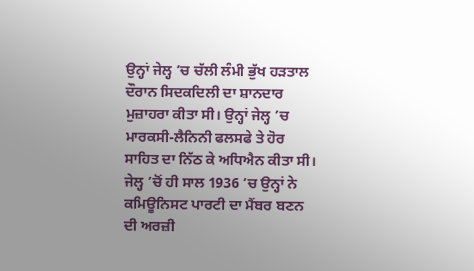ਉਨ੍ਹਾਂ ਜੇਲ੍ਹ ’ਚ ਚੱਲੀ ਲੰਮੀ ਭੁੱਖ ਹੜਤਾਲ ਦੌਰਾਨ ਸਿਦਕਦਿਲੀ ਦਾ ਸ਼ਾਨਦਾਰ ਮੁਜ਼ਾਹਰਾ ਕੀਤਾ ਸੀ। ਉਨ੍ਹਾਂ ਜੇਲ੍ਹ ’ਚ ਮਾਰਕਸੀ-ਲੈਨਿਨੀ ਫਲਸਫੇ ਤੇ ਹੋਰ ਸਾਹਿਤ ਦਾ ਨਿੱਠ ਕੇ ਅਧਿਐਨ ਕੀਤਾ ਸੀ। ਜੇਲ੍ਹ ’ਚੋਂ ਹੀ ਸਾਲ 1936 ’ਚ ਉਨ੍ਹਾਂ ਨੇ ਕਮਿਊਨਿਸਟ ਪਾਰਟੀ ਦਾ ਮੈਂਬਰ ਬਣਨ ਦੀ ਅਰਜ਼ੀ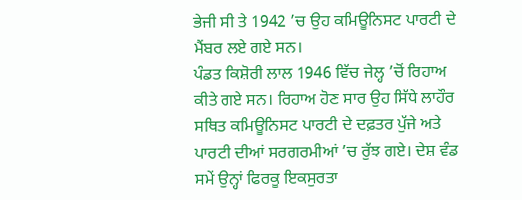ਭੇਜੀ ਸੀ ਤੇ 1942 ’ਚ ਉਹ ਕਮਿਊਨਿਸਟ ਪਾਰਟੀ ਦੇ ਮੈਂਬਰ ਲਏ ਗਏ ਸਨ।
ਪੰਡਤ ਕਿਸ਼ੋਰੀ ਲਾਲ 1946 ਵਿੱਚ ਜੇਲ੍ਹ ’ਚੋਂ ਰਿਹਾਅ ਕੀਤੇ ਗਏ ਸਨ। ਰਿਹਾਅ ਹੋਣ ਸਾਰ ਉਹ ਸਿੱਧੇ ਲਾਹੌਰ ਸਥਿਤ ਕਮਿਊਨਿਸਟ ਪਾਰਟੀ ਦੇ ਦਫ਼ਤਰ ਪੁੱਜੇ ਅਤੇ ਪਾਰਟੀ ਦੀਆਂ ਸਰਗਰਮੀਆਂ ’ਚ ਰੁੱਝ ਗਏ। ਦੇਸ਼ ਵੰਡ ਸਮੇਂ ਉਨ੍ਹਾਂ ਫਿਰਕੂ ਇਕਸੁਰਤਾ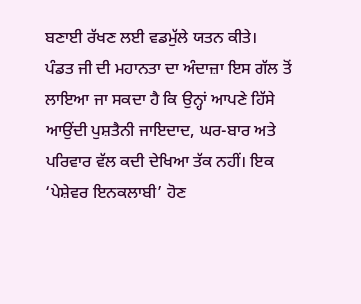ਬਣਾਈ ਰੱਖਣ ਲਈ ਵਡਮੁੱਲੇ ਯਤਨ ਕੀਤੇ।
ਪੰਡਤ ਜੀ ਦੀ ਮਹਾਨਤਾ ਦਾ ਅੰਦਾਜ਼ਾ ਇਸ ਗੱਲ ਤੋਂ ਲਾਇਆ ਜਾ ਸਕਦਾ ਹੈ ਕਿ ਉਨ੍ਹਾਂ ਆਪਣੇ ਹਿੱਸੇ ਆਉਂਦੀ ਪੁਸ਼ਤੈਨੀ ਜਾਇਦਾਦ, ਘਰ-ਬਾਰ ਅਤੇ ਪਰਿਵਾਰ ਵੱਲ ਕਦੀ ਦੇਖਿਆ ਤੱਕ ਨਹੀਂ। ਇਕ ‘ਪੇਸ਼ੇਵਰ ਇਨਕਲਾਬੀ’ ਹੋਣ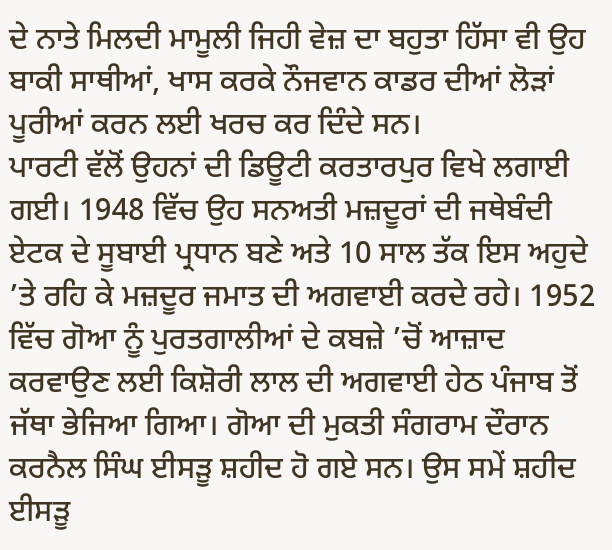ਦੇ ਨਾਤੇ ਮਿਲਦੀ ਮਾਮੂਲੀ ਜਿਹੀ ਵੇਜ਼ ਦਾ ਬਹੁਤਾ ਹਿੱਸਾ ਵੀ ਉਹ ਬਾਕੀ ਸਾਥੀਆਂ, ਖਾਸ ਕਰਕੇ ਨੌਜਵਾਨ ਕਾਡਰ ਦੀਆਂ ਲੋੜਾਂ ਪੂਰੀਆਂ ਕਰਨ ਲਈ ਖਰਚ ਕਰ ਦਿੰਦੇ ਸਨ।
ਪਾਰਟੀ ਵੱਲੋਂ ਉਹਨਾਂ ਦੀ ਡਿਊਟੀ ਕਰਤਾਰਪੁਰ ਵਿਖੇ ਲਗਾਈ ਗਈ। 1948 ਵਿੱਚ ਉਹ ਸਨਅਤੀ ਮਜ਼ਦੂਰਾਂ ਦੀ ਜਥੇਬੰਦੀ ਏਟਕ ਦੇ ਸੂਬਾਈ ਪ੍ਰਧਾਨ ਬਣੇ ਅਤੇ 10 ਸਾਲ ਤੱਕ ਇਸ ਅਹੁਦੇ ’ਤੇ ਰਹਿ ਕੇ ਮਜ਼ਦੂਰ ਜਮਾਤ ਦੀ ਅਗਵਾਈ ਕਰਦੇ ਰਹੇ। 1952 ਵਿੱਚ ਗੋਆ ਨੂੰ ਪੁਰਤਗਾਲੀਆਂ ਦੇ ਕਬਜ਼ੇ ’ਚੋਂ ਆਜ਼ਾਦ ਕਰਵਾਉਣ ਲਈ ਕਿਸ਼ੋਰੀ ਲਾਲ ਦੀ ਅਗਵਾਈ ਹੇਠ ਪੰਜਾਬ ਤੋਂ ਜੱਥਾ ਭੇਜਿਆ ਗਿਆ। ਗੋਆ ਦੀ ਮੁਕਤੀ ਸੰਗਰਾਮ ਦੌਰਾਨ ਕਰਨੈਲ ਸਿੰਘ ਈਸੜੂ ਸ਼ਹੀਦ ਹੋ ਗਏ ਸਨ। ਉਸ ਸਮੇਂ ਸ਼ਹੀਦ ਈਸੜੂ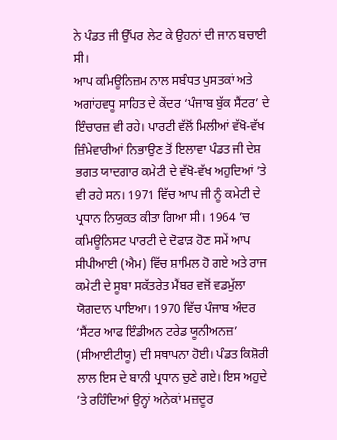ਨੇ ਪੰਡਤ ਜੀ ਉੱਪਰ ਲੇਟ ਕੇ ਉਹਨਾਂ ਦੀ ਜਾਨ ਬਚਾਈ ਸੀ।
ਆਪ ਕਮਿਊਨਿਜ਼ਮ ਨਾਲ ਸਬੰਧਤ ਪੁਸਤਕਾਂ ਅਤੇ ਅਗਾਂਹਵਧੂ ਸਾਹਿਤ ਦੇ ਕੇਂਦਰ ‘ਪੰਜਾਬ ਬੁੱਕ ਸੈਂਟਰ’ ਦੇ ਇੰਚਾਰਜ਼ ਵੀ ਰਹੇ। ਪਾਰਟੀ ਵੱਲੋਂ ਮਿਲੀਆਂ ਵੱਖੋ-ਵੱਖ ਜ਼ਿੰਮੇਵਾਰੀਆਂ ਨਿਭਾਉਣ ਤੋਂ ਇਲਾਵਾ ਪੰਡਤ ਜੀ ਦੇਸ਼ ਭਗਤ ਯਾਦਗਾਰ ਕਮੇਟੀ ਦੇ ਵੱਖੋ-ਵੱਖ ਅਹੁਦਿਆਂ ’ਤੇ ਵੀ ਰਹੇ ਸਨ। 1971 ਵਿੱਚ ਆਪ ਜੀ ਨੂੰ ਕਮੇਟੀ ਦੇ ਪ੍ਰਧਾਨ ਨਿਯੁਕਤ ਕੀਤਾ ਗਿਆ ਸੀ। 1964 ’ਚ ਕਮਿਊਨਿਸਟ ਪਾਰਟੀ ਦੇ ਦੋਫਾੜ ਹੋਣ ਸਮੇਂ ਆਪ ਸੀਪੀਆਈ (ਐਮ) ਵਿੱਚ ਸ਼ਾਮਿਲ ਹੋ ਗਏ ਅਤੇ ਰਾਜ ਕਮੇਟੀ ਦੇ ਸੂਬਾ ਸਕੱਤਰੇਤ ਮੈਂਬਰ ਵਜੋਂ ਵਡਮੁੱਲਾ ਯੋਗਦਾਨ ਪਾਇਆ। 1970 ਵਿੱਚ ਪੰਜਾਬ ਅੰਦਰ ‘ਸੈਂਟਰ ਆਫ ਇੰਡੀਅਨ ਟਰੇਡ ਯੂਨੀਅਨਜ਼’ (ਸੀਆਈਟੀਯੂ) ਦੀ ਸਥਾਪਨਾ ਹੋਈ। ਪੰਡਤ ਕਿਸ਼ੋਰੀ ਲਾਲ ਇਸ ਦੇ ਬਾਨੀ ਪ੍ਰਧਾਨ ਚੁਣੇ ਗਏ। ਇਸ ਅਹੁਦੇ ’ਤੇ ਰਹਿੰਦਿਆਂ ਉਨ੍ਹਾਂ ਅਨੇਕਾਂ ਮਜ਼ਦੂਰ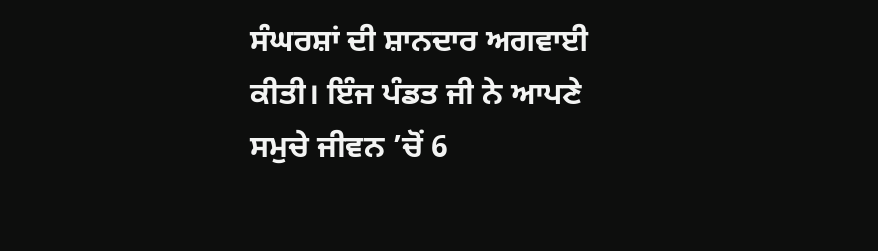ਸੰਘਰਸ਼ਾਂ ਦੀ ਸ਼ਾਨਦਾਰ ਅਗਵਾਈ ਕੀਤੀ। ਇੰਜ ਪੰਡਤ ਜੀ ਨੇ ਆਪਣੇ ਸਮੁਚੇ ਜੀਵਨ ’ਚੋਂ 6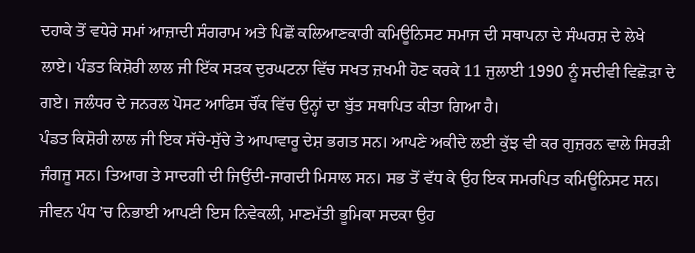ਦਹਾਕੇ ਤੋਂ ਵਧੇਰੇ ਸਮਾਂ ਆਜ਼ਾਦੀ ਸੰਗਰਾਮ ਅਤੇ ਪਿਛੋਂ ਕਲਿਆਣਕਾਰੀ ਕਮਿਊਨਿਸਟ ਸਮਾਜ ਦੀ ਸਥਾਪਨਾ ਦੇ ਸੰਘਰਸ਼ ਦੇ ਲੇਖੇ ਲਾਏ। ਪੰਡਤ ਕਿਸ਼ੋਰੀ ਲਾਲ ਜੀ ਇੱਕ ਸੜਕ ਦੁਰਘਟਨਾ ਵਿੱਚ ਸਖਤ ਜ਼ਖਮੀ ਹੋਣ ਕਰਕੇ 11 ਜੁਲਾਈ 1990 ਨੂੰ ਸਦੀਵੀ ਵਿਛੋੜਾ ਦੇ ਗਏ। ਜਲੰਧਰ ਦੇ ਜਨਰਲ ਪੋਸਟ ਆਫਿਸ ਚੌਂਕ ਵਿੱਚ ਉਨ੍ਹਾਂ ਦਾ ਬੁੱਤ ਸਥਾਪਿਤ ਕੀਤਾ ਗਿਆ ਹੈ।
ਪੰਡਤ ਕਿਸ਼ੋਰੀ ਲਾਲ ਜੀ ਇਕ ਸੱਚੇ-ਸੁੱਚੇ ਤੇ ਆਪਾਵਾਰੂ ਦੇਸ਼ ਭਗਤ ਸਨ। ਆਪਣੇ ਅਕੀਦੇ ਲਈ ਕੁੱਝ ਵੀ ਕਰ ਗੁਜ਼ਰਨ ਵਾਲੇ ਸਿਰੜੀ ਜੰਗਜੂ ਸਨ। ਤਿਆਗ ਤੇ ਸਾਦਗੀ ਦੀ ਜਿਉਂਦੀ-ਜਾਗਦੀ ਮਿਸਾਲ ਸਨ। ਸਭ ਤੋਂ ਵੱਧ ਕੇ ਉਹ ਇਕ ਸਮਰਪਿਤ ਕਮਿਊਨਿਸਟ ਸਨ।
ਜੀਵਨ ਪੰਧ ’ਚ ਨਿਭਾਈ ਆਪਣੀ ਇਸ ਨਿਵੇਕਲੀ, ਮਾਣਮੱਤੀ ਭੂਮਿਕਾ ਸਦਕਾ ਉਹ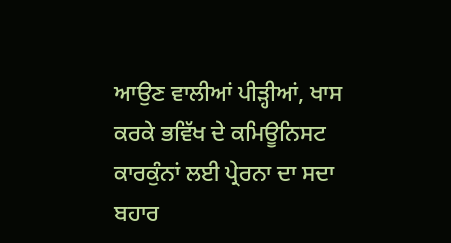ਆਉਣ ਵਾਲੀਆਂ ਪੀੜ੍ਹੀਆਂ, ਖਾਸ ਕਰਕੇ ਭਵਿੱਖ ਦੇ ਕਮਿਊਨਿਸਟ ਕਾਰਕੁੰਨਾਂ ਲਈ ਪ੍ਰੇਰਨਾ ਦਾ ਸਦਾ ਬਹਾਰ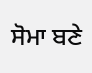ਸੋਮਾ ਬਣੇ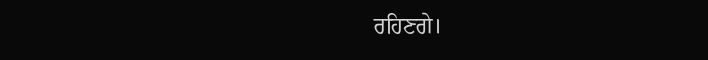ਰਹਿਣਗੇ।